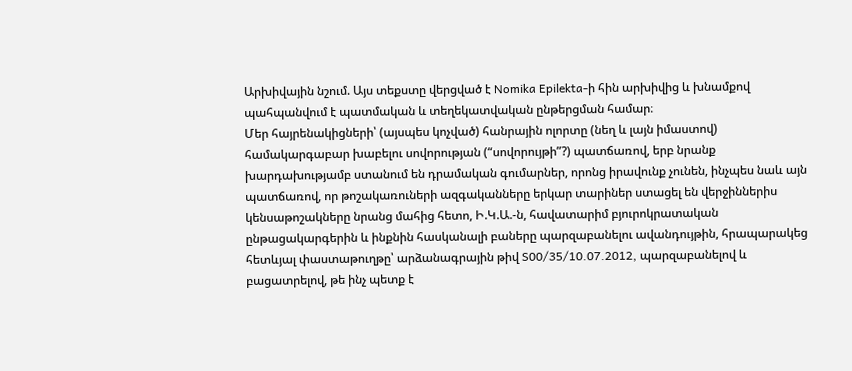Արխիվային նշում. Այս տեքստը վերցված է Nomika Epilekta-ի հին արխիվից և խնամքով պահպանվում է պատմական և տեղեկատվական ընթերցման համար։
Մեր հայրենակիցների՝ (այսպես կոչված) հանրային ոլորտը (նեղ և լայն իմաստով) համակարգաբար խաբելու սովորության (“սովորույթի”?) պատճառով, երբ նրանք խարդախությամբ ստանում են դրամական գումարներ, որոնց իրավունք չունեն, ինչպես նաև այն պատճառով, որ թոշակառուների ազգականները երկար տարիներ ստացել են վերջիններիս կենսաթոշակները նրանց մահից հետո, Ի.Կ.Ա.-ն, հավատարիմ բյուրոկրատական ընթացակարգերին և ինքնին հասկանալի բաները պարզաբանելու ավանդույթին, հրապարակեց հետևյալ փաստաթուղթը՝ արձանագրային թիվ S00/35/10.07.2012, պարզաբանելով և բացատրելով, թե ինչ պետք է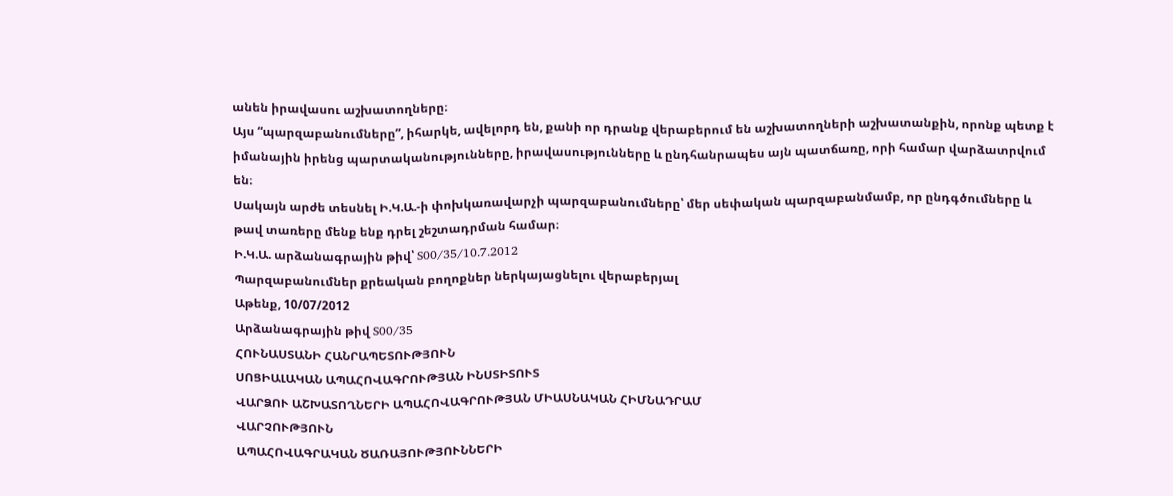անեն իրավասու աշխատողները։
Այս “պարզաբանումները”, իհարկե, ավելորդ են, քանի որ դրանք վերաբերում են աշխատողների աշխատանքին, որոնք պետք է իմանային իրենց պարտականությունները, իրավասությունները և ընդհանրապես այն պատճառը, որի համար վարձատրվում են։
Սակայն արժե տեսնել Ի.Կ.Ա.-ի փոխկառավարչի պարզաբանումները՝ մեր սեփական պարզաբանմամբ, որ ընդգծումները և թավ տառերը մենք ենք դրել շեշտադրման համար։
Ի.Կ.Ա. արձանագրային թիվ՝ S00/35/10.7.2012
Պարզաբանումներ քրեական բողոքներ ներկայացնելու վերաբերյալ
Աթենք, 10/07/2012
Արձանագրային թիվ S00/35
ՀՈՒՆԱՍՏԱՆԻ ՀԱՆՐԱՊԵՏՈՒԹՅՈՒՆ
ՍՈՑԻԱԼԱԿԱՆ ԱՊԱՀՈՎԱԳՐՈՒԹՅԱՆ ԻՆՍՏԻՏՈՒՏ
ՎԱՐՁՈՒ ԱՇԽԱՏՈՂՆԵՐԻ ԱՊԱՀՈՎԱԳՐՈՒԹՅԱՆ ՄԻԱՍՆԱԿԱՆ ՀԻՄՆԱԴՐԱՄ
ՎԱՐՉՈՒԹՅՈՒՆ
ԱՊԱՀՈՎԱԳՐԱԿԱՆ ԾԱՌԱՅՈՒԹՅՈՒՆՆԵՐԻ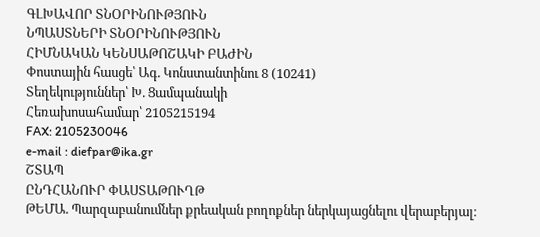ԳԼԽԱՎՈՐ ՏՆՕՐԻՆՈՒԹՅՈՒՆ
ՆՊԱՍՏՆԵՐԻ ՏՆՕՐԻՆՈՒԹՅՈՒՆ
ՀԻՄՆԱԿԱՆ ԿԵՆՍԱԹՈՇԱԿԻ ԲԱԺԻՆ
Փոստային հասցե՝ Ագ. Կոնստանտինու 8 (10241)
Տեղեկություններ՝ Խ. Ցամպանակի
Հեռախոսահամար՝ 2105215194
FAX: 2105230046
e-mail : diefpar@ika.gr
ՇՏԱՊ
ԸՆԴՀԱՆՈՒՐ ՓԱՍՏԱԹՈՒՂԹ
ԹԵՄԱ. Պարզաբանումներ քրեական բողոքներ ներկայացնելու վերաբերյալ։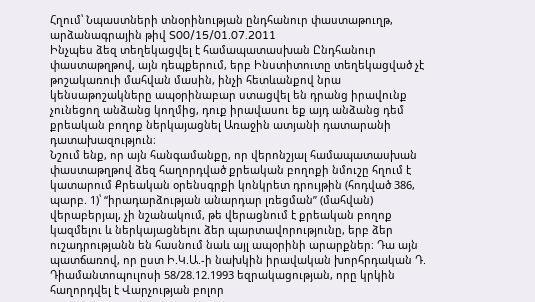Հղում՝ Նպաստների տնօրինության ընդհանուր փաստաթուղթ, արձանագրային թիվ S00/15/01.07.2011
Ինչպես ձեզ տեղեկացվել է համապատասխան Ընդհանուր փաստաթղթով, այն դեպքերում, երբ Ինստիտուտը տեղեկացված չէ թոշակառուի մահվան մասին, ինչի հետևանքով նրա կենսաթոշակները ապօրինաբար ստացվել են դրանց իրավունք չունեցող անձանց կողմից, դուք իրավասու եք այդ անձանց դեմ քրեական բողոք ներկայացնել Առաջին ատյանի դատարանի դատախազություն։
Նշում ենք, որ այն հանգամանքը, որ վերոնշյալ համապատասխան փաստաթղթով ձեզ հաղորդված քրեական բողոքի նմուշը հղում է կատարում Քրեական օրենսգրքի կոնկրետ դրույթին (հոդված 386, պարբ. 1)՝ “իրադարձության անարդար լռեցման” (մահվան) վերաբերյալ, չի նշանակում, թե վերացնում է քրեական բողոք կազմելու և ներկայացնելու ձեր պարտավորությունը, երբ ձեր ուշադրությանն են հասնում նաև այլ ապօրինի արարքներ։ Դա այն պատճառով, որ ըստ Ի.Կ.Ա.-ի նախկին իրավական խորհրդական Դ. Դիամանտոպուլոսի 58/28.12.1993 եզրակացության, որը կրկին հաղորդվել է Վարչության բոլոր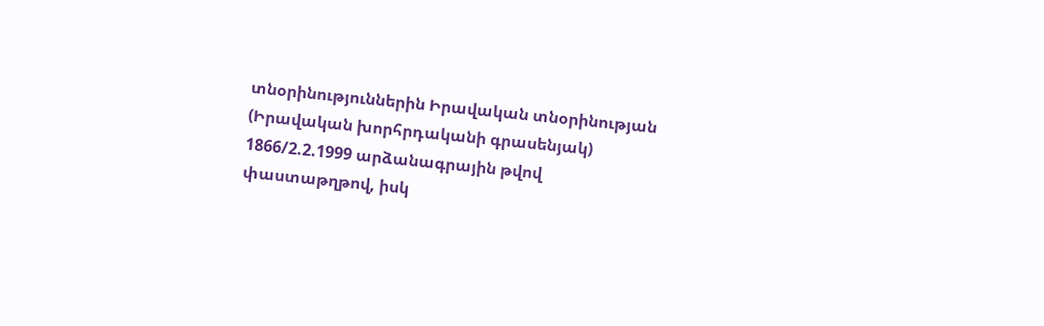տնօրինություններին Իրավական տնօրինության (Իրավական խորհրդականի գրասենյակ) 1866/2.2.1999 արձանագրային թվով փաստաթղթով, իսկ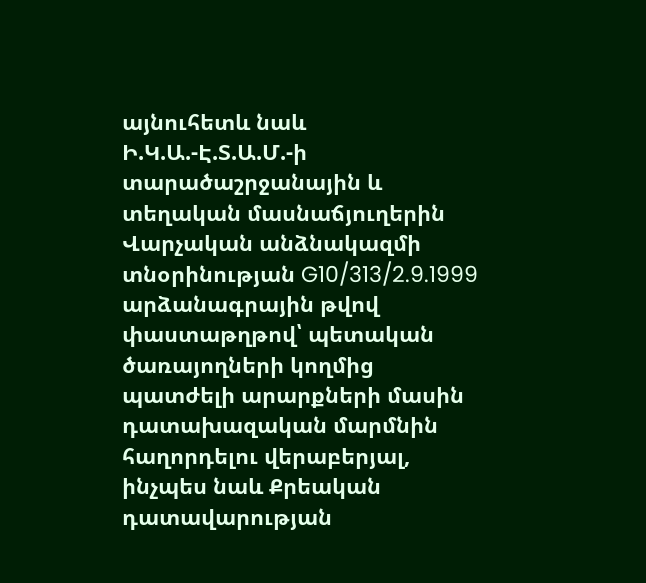այնուհետև նաև Ի.Կ.Ա.-Է.Տ.Ա.Մ.-ի տարածաշրջանային և տեղական մասնաճյուղերին Վարչական անձնակազմի տնօրինության G10/313/2.9.1999 արձանագրային թվով փաստաթղթով՝ պետական ծառայողների կողմից պատժելի արարքների մասին դատախազական մարմնին հաղորդելու վերաբերյալ, ինչպես նաև Քրեական դատավարության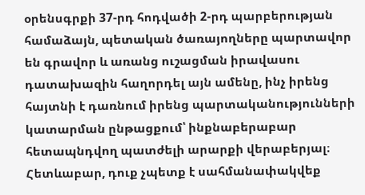օրենսգրքի 37-րդ հոդվածի 2-րդ պարբերության համաձայն, պետական ծառայողները պարտավոր են գրավոր և առանց ուշացման իրավասու դատախազին հաղորդել այն ամենը, ինչ իրենց հայտնի է դառնում իրենց պարտականությունների կատարման ընթացքում՝ ինքնաբերաբար հետապնդվող պատժելի արարքի վերաբերյալ։
Հետևաբար, դուք չպետք է սահմանափակվեք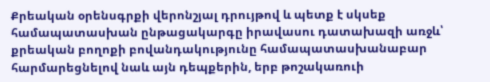Քրեական օրենսգրքի վերոնշյալ դրույթով և պետք է սկսեք համապատասխան ընթացակարգը իրավասու դատախազի առջև՝ քրեական բողոքի բովանդակությունը համապատասխանաբար հարմարեցնելով նաև այն դեպքերին, երբ թոշակառուի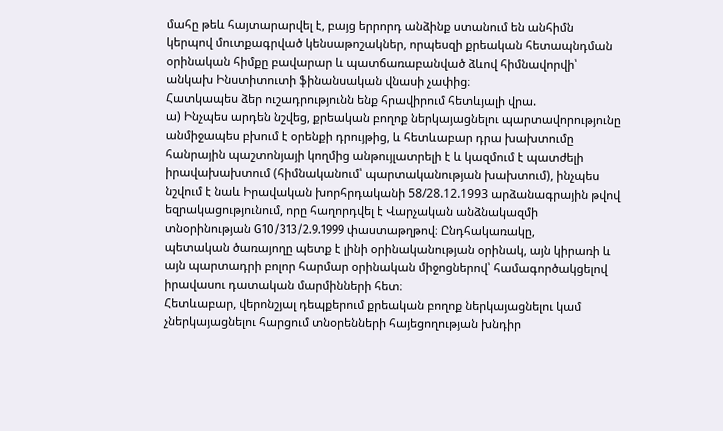մահը թեև հայտարարվել է, բայց երրորդ անձինք ստանում են անհիմն կերպով մուտքագրված կենսաթոշակներ, որպեսզի քրեական հետապնդման օրինական հիմքը բավարար և պատճառաբանված ձևով հիմնավորվի՝ անկախ Ինստիտուտի ֆինանսական վնասի չափից։
Հատկապես ձեր ուշադրությունն ենք հրավիրում հետևյալի վրա.
ա) Ինչպես արդեն նշվեց, քրեական բողոք ներկայացնելու պարտավորությունը անմիջապես բխում է օրենքի դրույթից, և հետևաբար դրա խախտումը հանրային պաշտոնյայի կողմից անթույլատրելի է և կազմում է պատժելի իրավախախտում (հիմնականում՝ պարտականության խախտում), ինչպես նշվում է նաև Իրավական խորհրդականի 58/28.12.1993 արձանագրային թվով եզրակացությունում, որը հաղորդվել է Վարչական անձնակազմի տնօրինության G10/313/2.9.1999 փաստաթղթով։ Ընդհակառակը,
պետական ծառայողը պետք է լինի օրինականության օրինակ, այն կիրառի և այն պարտադրի բոլոր հարմար օրինական միջոցներով՝ համագործակցելով իրավասու դատական մարմինների հետ։
Հետևաբար, վերոնշյալ դեպքերում քրեական բողոք ներկայացնելու կամ չներկայացնելու հարցում տնօրենների հայեցողության խնդիր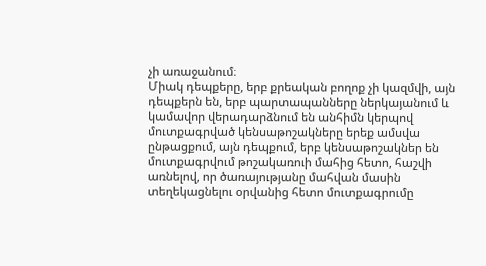չի առաջանում։
Միակ դեպքերը, երբ քրեական բողոք չի կազմվի, այն դեպքերն են, երբ պարտապանները ներկայանում և կամավոր վերադարձնում են անհիմն կերպով մուտքագրված կենսաթոշակները երեք ամսվա ընթացքում, այն դեպքում, երբ կենսաթոշակներ են մուտքագրվում թոշակառուի մահից հետո, հաշվի առնելով, որ ծառայությանը մահվան մասին տեղեկացնելու օրվանից հետո մուտքագրումը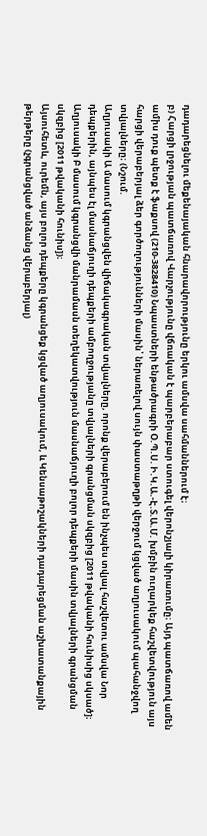դադարեցնելու մեքենայական հնարավորությունը երկու ամսվա սահմաններում է։
բ) Հարցի լրջության պատճառով Վարչությունը վճռական է պարբերաբար ստուգել վերոնշյալի կիրառումը։ Այդ պատճառով ամեն ամիս դուք պետք է ֆաքսով (210-3828410) Նպաստների ենթածրագրի Օ.Պ.Ս. Ի.Կ.Ա.-Է.Տ.Ա.Մ. խմբին ուղարկեք հաշվետվություն այս հարցի վերաբերյալ ձեր գործողությունների մասին՝ ներառելով սույն փաստաթղթի վերջում կցված աղյուսակում պահանջվող տվյալները։ (Նշում.
Աղյուսակի Ա մասում կգրանցվեն վիճակագրական տվյալները, որոնք վերաբերում են ինչպես տվյալ հաշվետու ամսվա Նոր դեպքերին, այնպես էլ մասնաճյուղի դեպքերի ամբողջությանը տվյալների գրանցման սկզբից [2011 թվականի հունիսից սկսած]։ Աղյուսակի Բ մասում կգրանցվի մանրամասն տեղեկատվություն մասնաճյուղի բոլոր դեպքերի մասին տվյալների գրանցման սկզբից [2011 թվականի հունիս])։
Այսուհետև, ուրեմն, այս բոլոր դեպքերը կգրանցեք կցված աղյուսակում, և Կենսաթոշակների դադարեցման աշխատանքային թերթերը (չգրանցված անձանց վերաբերյալ)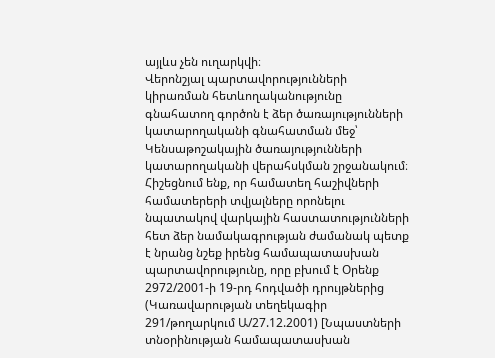այլևս չեն ուղարկվի։
Վերոնշյալ պարտավորությունների կիրառման հետևողականությունը գնահատող գործոն է ձեր ծառայությունների կատարողականի գնահատման մեջ՝ Կենսաթոշակային ծառայությունների կատարողականի վերահսկման շրջանակում։
Հիշեցնում ենք, որ համատեղ հաշիվների համատերերի տվյալները որոնելու նպատակով վարկային հաստատությունների հետ ձեր նամակագրության ժամանակ պետք է նրանց նշեք իրենց համապատասխան պարտավորությունը, որը բխում է Օրենք 2972/2001-ի 19-րդ հոդվածի դրույթներից (Կառավարության տեղեկագիր 291/թողարկում Ա/27.12.2001) [Նպաստների տնօրինության համապատասխան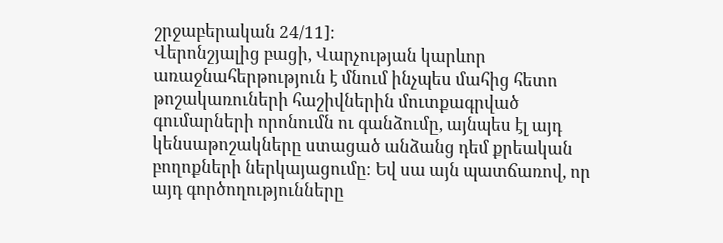շրջաբերական 24/11]։
Վերոնշյալից բացի, Վարչության կարևոր առաջնահերթություն է մնում ինչպես մահից հետո թոշակառուների հաշիվներին մուտքագրված գումարների որոնումն ու գանձումը, այնպես էլ այդ կենսաթոշակները ստացած անձանց դեմ քրեական բողոքների ներկայացումը։ Եվ սա այն պատճառով, որ այդ գործողությունները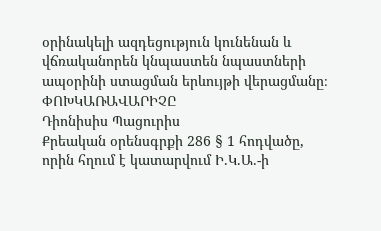օրինակելի ազդեցություն կունենան և վճռականորեն կնպաստեն նպաստների ապօրինի ստացման երևույթի վերացմանը։
ՓՈԽԿԱՌԱՎԱՐԻՉԸ
Դիոնիսիս Պացուրիս
Քրեական օրենսգրքի 286 § 1 հոդվածը, որին հղում է կատարվում Ի.Կ.Ա.-ի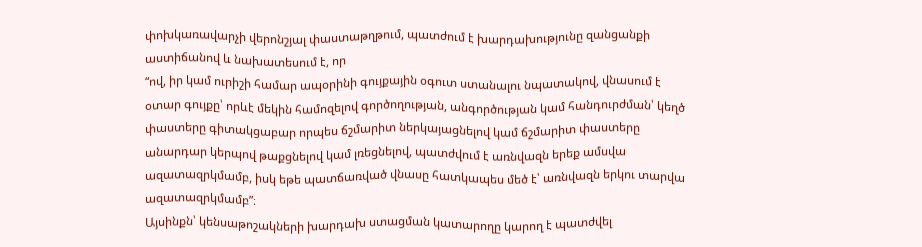փոխկառավարչի վերոնշյալ փաստաթղթում, պատժում է խարդախությունը զանցանքի աստիճանով և նախատեսում է, որ
“ով, իր կամ ուրիշի համար ապօրինի գույքային օգուտ ստանալու նպատակով, վնասում է օտար գույքը՝ որևէ մեկին համոզելով գործողության, անգործության կամ հանդուրժման՝ կեղծ փաստերը գիտակցաբար որպես ճշմարիտ ներկայացնելով կամ ճշմարիտ փաստերը անարդար կերպով թաքցնելով կամ լռեցնելով, պատժվում է առնվազն երեք ամսվա ազատազրկմամբ, իսկ եթե պատճառված վնասը հատկապես մեծ է՝ առնվազն երկու տարվա ազատազրկմամբ”։
Այսինքն՝ կենսաթոշակների խարդախ ստացման կատարողը կարող է պատժվել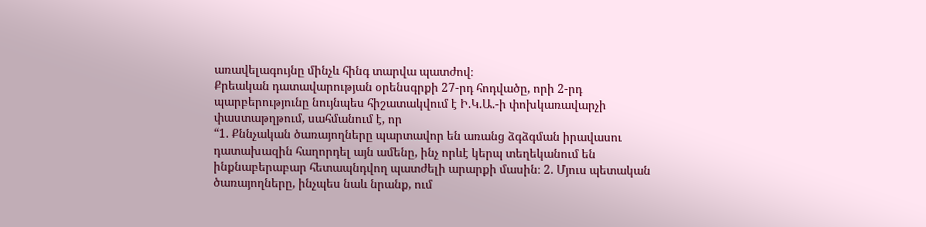առավելագույնը մինչև հինգ տարվա պատժով։
Քրեական դատավարության օրենսգրքի 27-րդ հոդվածը, որի 2-րդ պարբերությունը նույնպես հիշատակվում է Ի.Կ.Ա.-ի փոխկառավարչի փաստաթղթում, սահմանում է, որ
“1. Քննչական ծառայողները պարտավոր են առանց ձգձգման իրավասու դատախազին հաղորդել այն ամենը, ինչ որևէ կերպ տեղեկանում են ինքնաբերաբար հետապնդվող պատժելի արարքի մասին։ 2. Մյուս պետական ծառայողները, ինչպես նաև նրանք, ում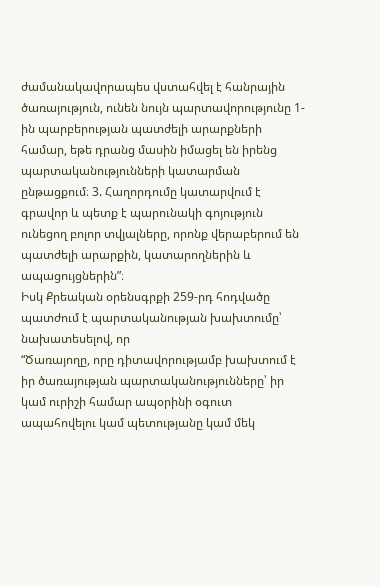ժամանակավորապես վստահվել է հանրային ծառայություն, ունեն նույն պարտավորությունը 1-ին պարբերության պատժելի արարքների համար, եթե դրանց մասին իմացել են իրենց պարտականությունների կատարման ընթացքում։ 3. Հաղորդումը կատարվում է գրավոր և պետք է պարունակի գոյություն ունեցող բոլոր տվյալները, որոնք վերաբերում են պատժելի արարքին, կատարողներին և ապացույցներին”։
Իսկ Քրեական օրենսգրքի 259-րդ հոդվածը պատժում է պարտականության խախտումը՝ նախատեսելով, որ
“Ծառայողը, որը դիտավորությամբ խախտում է իր ծառայության պարտականությունները՝ իր կամ ուրիշի համար ապօրինի օգուտ ապահովելու կամ պետությանը կամ մեկ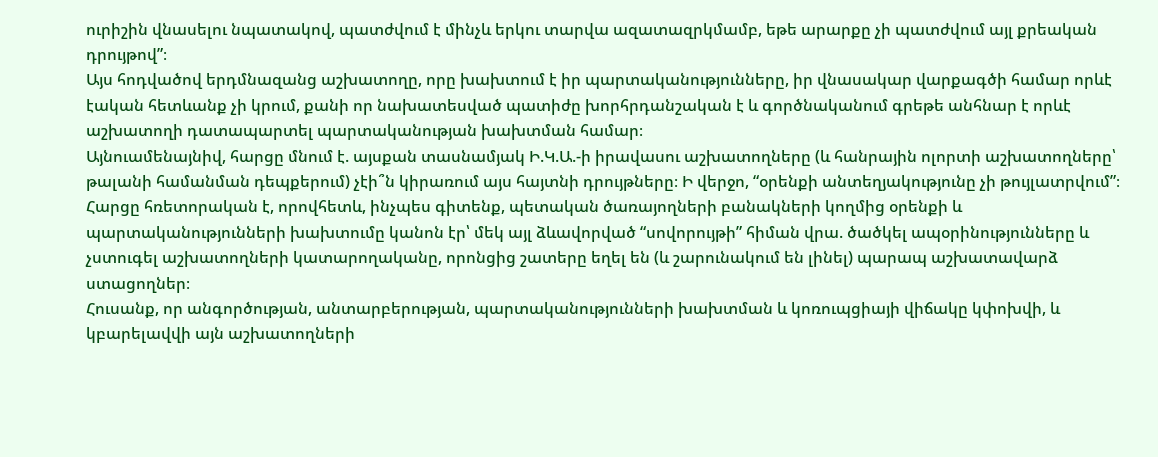ուրիշին վնասելու նպատակով, պատժվում է մինչև երկու տարվա ազատազրկմամբ, եթե արարքը չի պատժվում այլ քրեական դրույթով”։
Այս հոդվածով երդմնազանց աշխատողը, որը խախտում է իր պարտականությունները, իր վնասակար վարքագծի համար որևէ էական հետևանք չի կրում, քանի որ նախատեսված պատիժը խորհրդանշական է և գործնականում գրեթե անհնար է որևէ աշխատողի դատապարտել պարտականության խախտման համար։
Այնուամենայնիվ, հարցը մնում է. այսքան տասնամյակ Ի.Կ.Ա.-ի իրավասու աշխատողները (և հանրային ոլորտի աշխատողները՝ թալանի համանման դեպքերում) չէի՞ն կիրառում այս հայտնի դրույթները։ Ի վերջո, “օրենքի անտեղյակությունը չի թույլատրվում”։
Հարցը հռետորական է, որովհետև, ինչպես գիտենք, պետական ծառայողների բանակների կողմից օրենքի և պարտականությունների խախտումը կանոն էր՝ մեկ այլ ձևավորված “սովորույթի” հիման վրա. ծածկել ապօրինությունները և չստուգել աշխատողների կատարողականը, որոնցից շատերը եղել են (և շարունակում են լինել) պարապ աշխատավարձ ստացողներ։
Հուսանք, որ անգործության, անտարբերության, պարտականությունների խախտման և կոռուպցիայի վիճակը կփոխվի, և կբարելավվի այն աշխատողների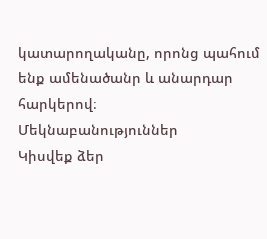կատարողականը, որոնց պահում ենք ամենածանր և անարդար հարկերով։
Մեկնաբանություններ
Կիսվեք ձեր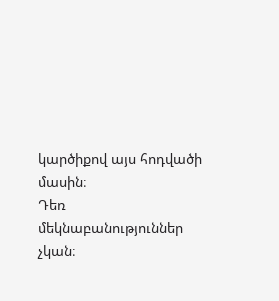կարծիքով այս հոդվածի մասին։
Դեռ մեկնաբանություններ չկան։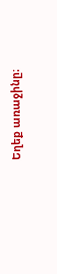Եղեք առաջինը։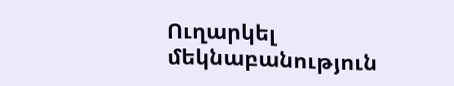Ուղարկել մեկնաբանություն